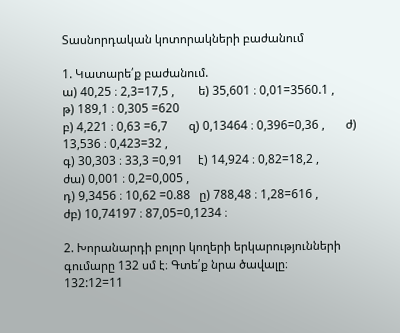Տասնորդական կոտորակների բաժանում

1. Կատարե՛ք բաժանում.
ա) 40,25 ։ 2,3=17,5 ,        ե) 35,601 ։ 0,01=3560.1 ,           թ) 189,1 ։ 0,305 =620
բ) 4,221 ։ 0,63 =6,7       զ) 0,13464 ։ 0,396=0,36 ,       ժ) 13,536 ։ 0,423=32 ,
գ) 30,303 ։ 33,3 =0,91     է) 14,924 ։ 0,82=18,2 ,         ժա) 0,001 ։ 0,2=0,005 ,
դ) 9,3456 ։ 10,62 =0.88   ը) 788,48 ։ 1,28=616 ,          ժբ) 10,74197 ։ 87,05=0,1234 ։

2. Խորանարդի բոլոր կողերի երկարությունների գումարը 132 սմ է։ Գտե՛ք նրա ծավալը։
132:12=11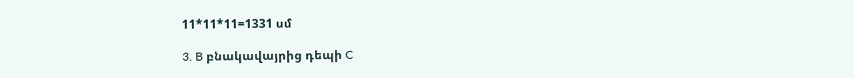11*11*11=1331 սմ

3. B բնակավայրից դեպի C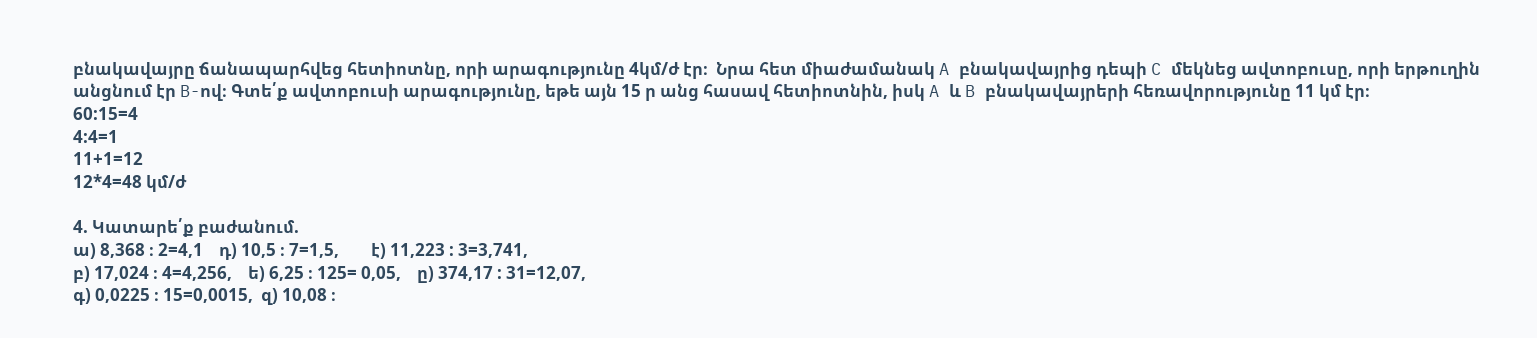բնակավայրը ճանապարհվեց հետիոտնը, որի արագությունը 4կմ/ժ էր։  Նրա հետ միաժամանակ A բնակավայրից դեպի C մեկնեց ավտոբուսը, որի երթուղին անցնում էր B-ով։ Գտե՛ք ավտոբուսի արագությունը, եթե այն 15 ր անց հասավ հետիոտնին, իսկ A և B բնակավայրերի հեռավորությունը 11 կմ էր։
60:15=4
4:4=1
11+1=12
12*4=48 կմ/ժ

4. Կատարե՛ք բաժանում.
ա) 8,368 ։ 2=4,1    դ) 10,5 ։ 7=1,5,        է) 11,223 : 3=3,741,
բ) 17,024 ։ 4=4,256,    ե) 6,25 ։ 125= 0,05,    ը) 374,17 : 31=12,07,
գ) 0,0225 ։ 15=0,0015,  զ) 10,08 ։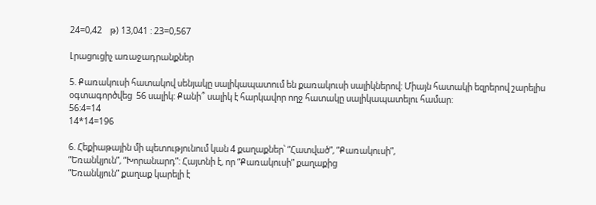24=0,42    թ) 13,041 : 23=0,567

Լրացուցիչ առաջադրանքներ

5. Քառակուսի հատակով սենյակը սալիկապատում են քառակուսի սալիկներով: Միայն հատակի եզրերով շարելիս օգտագործվեց  56 սալիկ: Քանի՞ սալիկ է հարկավոր ողջ հատակը սալիկապատելու համար:
56:4=14
14*14=196

6. Հեքիաթային մի պետությունում կան 4 քաղաքներ՝ “Հատված”, “Քառակուսի”,
“Եռանկյուն”, “Խորանարդ”: Հայտնի է, որ “Քառակուսի” քաղաքից
“Եռանկյուն” քաղաք կարելի է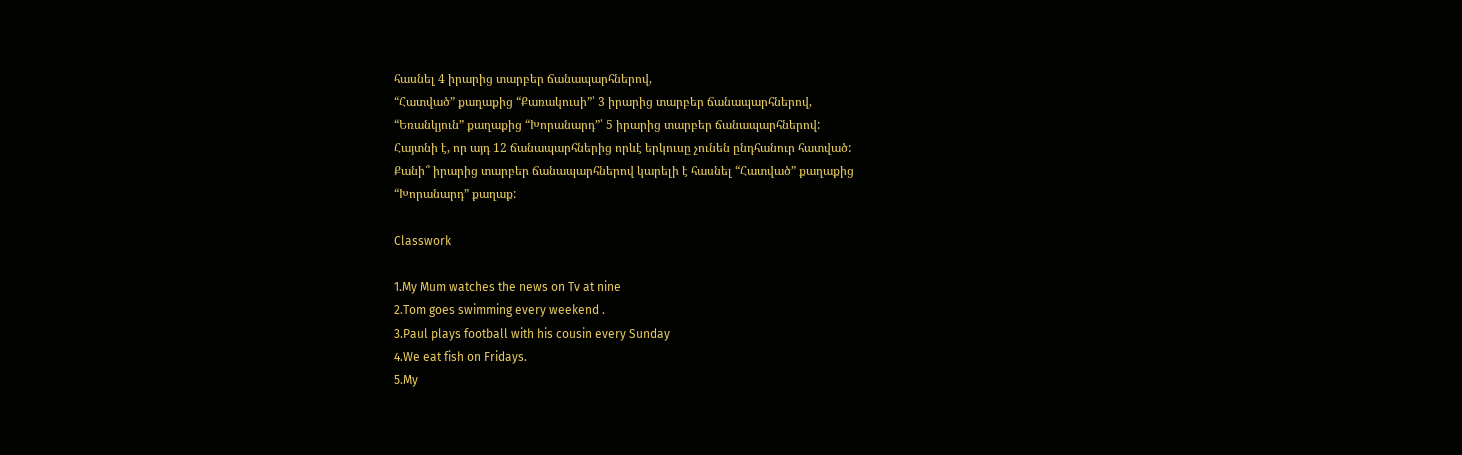հասնել 4 իրարից տարբեր ճանապարհներով,
“Հատված” քաղաքից “Քառակուսի”՝ 3 իրարից տարբեր ճանապարհներով,
“Եռանկյուն” քաղաքից “Խորանարդ”՝ 5 իրարից տարբեր ճանապարհներով:
Հայտնի է, որ այդ 12 ճանապարհներից որևէ երկուսը չունեն ընդհանուր հատված:
Քանի՞ իրարից տարբեր ճանապարհներով կարելի է հասնել “Հատված” քաղաքից
“Խորանարդ” քաղաք:

Classwork

1.My Mum watches the news on Tv at nine
2.Tom goes swimming every weekend .
3.Paul plays football with his cousin every Sunday
4.We eat fish on Fridays.
5.My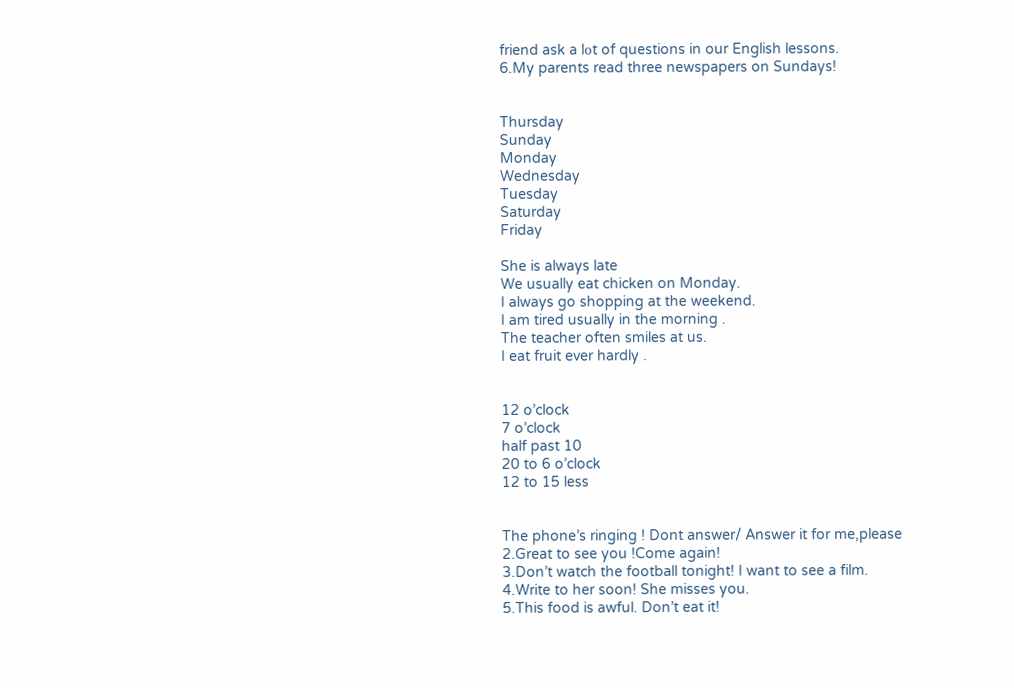friend ask a lօt of questions in our English lessons.
6.My parents read three newspapers on Sundays!


Thursday
Sunday
Monday
Wednesday
Tuesday
Saturday
Friday

She is always late
We usually eat chicken on Monday.
I always go shopping at the weekend.
I am tired usually in the morning .
The teacher often smiles at us.
I eat fruit ever hardly .


12 o’clock
7 o’clock
half past 10
20 to 6 o’clock
12 to 15 less


The phone’s ringing ! Dont answer/ Answer it for me,please
2.Great to see you !Come again!
3.Don’t watch the football tonight! I want to see a film.
4.Write to her soon! She misses you.
5.This food is awful. Don’t eat it!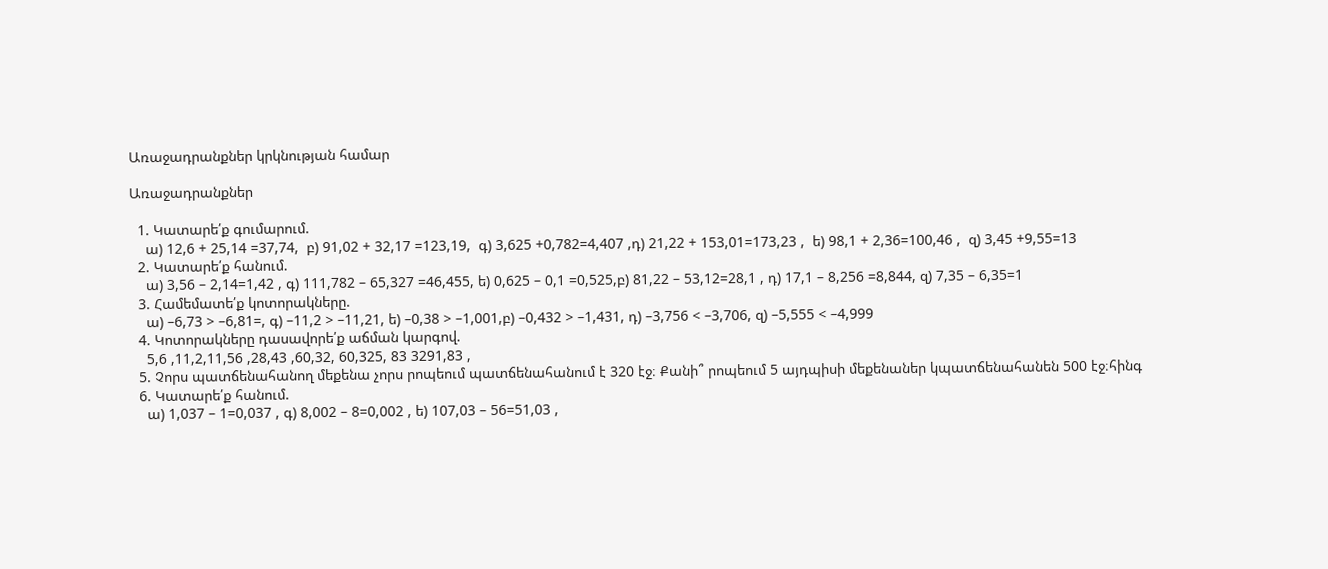Առաջադրանքներ կրկնության համար

Առաջադրանքներ

  1. Կատարե՛ք գումարում.
    ա) 12,6 + 25,14 =37,74,  բ) 91,02 + 32,17 =123,19,  գ) 3,625 +0,782=4,407 ,դ) 21,22 + 153,01=173,23 ,  ե) 98,1 + 2,36=100,46 ,  զ) 3,45 +9,55=13
  2. Կատարե՛ք հանում.
    ա) 3,56 – 2,14=1,42 , գ) 111,782 – 65,327 =46,455, ե) 0,625 – 0,1 =0,525,բ) 81,22 – 53,12=28,1 , դ) 17,1 – 8,256 =8,844, զ) 7,35 – 6,35=1
  3. Համեմատե՛ք կոտորակները.
    ա) –6,73 > –6,81=, գ) –11,2 > –11,21, ե) –0,38 > –1,001,բ) –0,432 > –1,431, դ) –3,756 < –3,706, զ) –5,555 < –4,999
  4. Կոտորակները դասավորե՛ք աճման կարգով.
    5,6 ,11,2,11,56 ,28,43 ,60,32, 60,325, 83 3291,83 ,
  5. Չորս պատճենահանող մեքենա չորս րոպեում պատճենահանում է 320 էջ։ Քանի՞ րոպեում 5 այդպիսի մեքենաներ կպատճենահանեն 500 էջ։հինգ
  6. Կատարե՛ք հանում.
    ա) 1,037 – 1=0,037 , գ) 8,002 – 8=0,002 , ե) 107,03 – 56=51,03 ,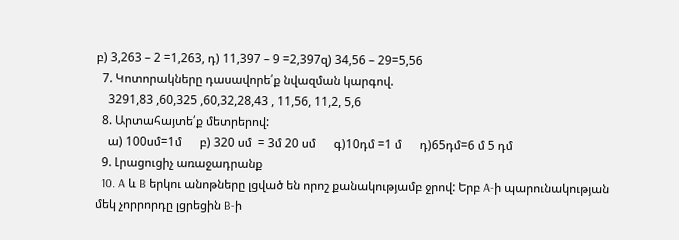բ) 3,263 – 2 =1,263, դ) 11,397 – 9 =2,397զ) 34,56 – 29=5,56
  7. Կոտորակները դասավորե՛ք նվազման կարգով.
    3291,83 ,60,325 ,60,32,28,43 , 11,56, 11,2, 5,6
  8. Արտահայտե՛ք մետրերով:
    ա) 100սմ=1մ      բ) 320 սմ  = 3մ 20 սմ      գ)10դմ =1 մ      դ)65դմ=6 մ 5 դմ
  9. Լրացուցիչ առաջադրանք
  10. A և B երկու անոթները լցված են որոշ քանակությամբ ջրով: Երբ A-ի պարունակության մեկ չորրորդը լցրեցին B-ի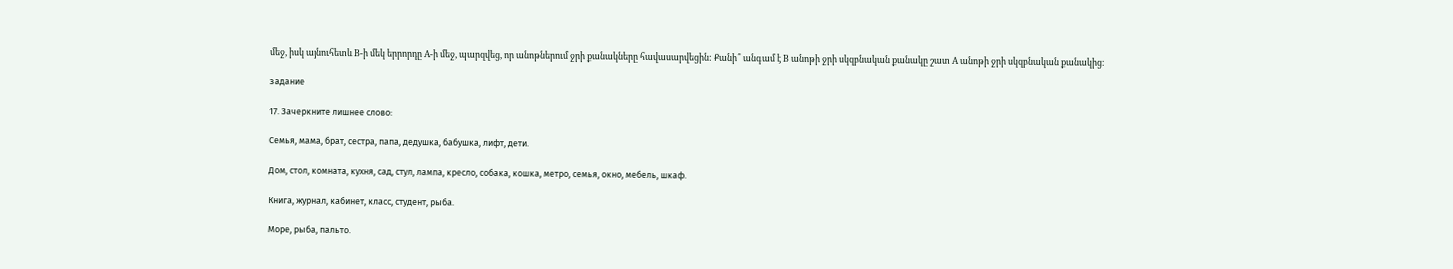մեջ, իսկ այնուհետև B-ի մեկ երրորդը A-ի մեջ, պարզվեց, որ անոթներում ջրի քանակները հավասարվեցին: Քանի՞ անգամ է B անոթի ջրի սկզբնական քանակը շատ A անոթի ջրի սկզբնական քանակից։

задание

17. Зачеркните лишнее слово:

Семья, мама, брат, сестра, папа, дедушка, бабушка, лифт, дети.

Дом, стол, комната, кухня, сад, стул, лампа, кресло, собака, кошка, метро, семья, окно, мебель, шкаф.

Книга, журнал, кабинет, класс, студент, рыба.

Море, рыба, пальто.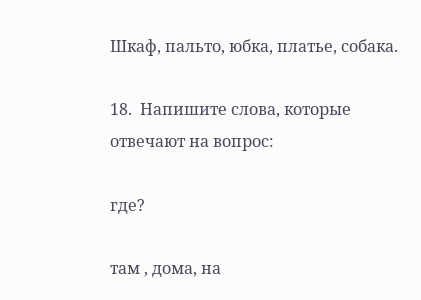Шкаф, пальто, юбка, платье, собака.

18.  Напишите слова, которые отвечают на вопрос:

где?

там , дома, на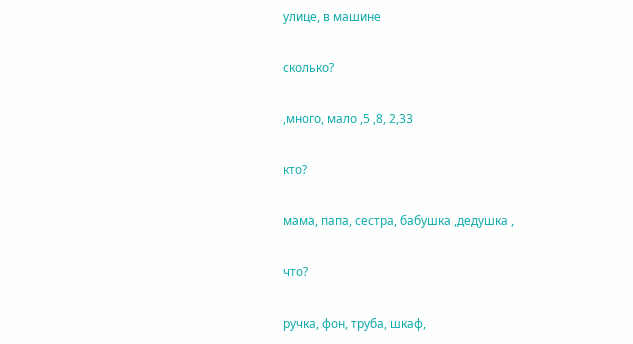улице, в машине

сколько?

,много, мало ,5 ,8, 2,33

кто?

мама, папа, сестра, бабушка ,дедушка ,

что?

ручка, фон, труба, шкаф,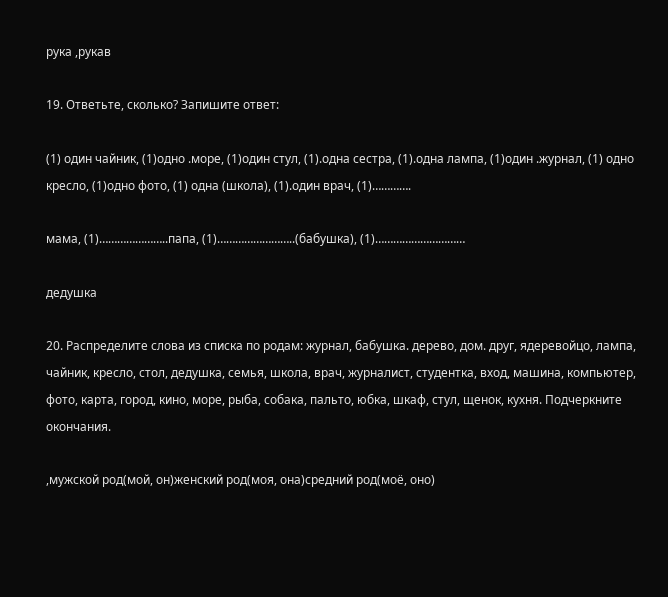рука ,рукав

19. Ответьте, сколько? Запишите ответ:

(1) один чайник, (1)одно .море, (1)один стул, (1).одна сестра, (1).одна лампа, (1)один .журнал, (1) одно кресло, (1)одно фото, (1) одна (школа), (1).один врач, (1)………….

мама, (1)…………………..папа, (1)……………………..(бабушка), (1)…………………………

дедушка

20. Распределите слова из списка по родам: журнал, бабушка. дерево, дом. друг, ядеревойцо, лампа, чайник, кресло, стол, дедушка, семья, школа, врач, журналист, студентка, вход, машина, компьютер, фото, карта, город, кино, море, рыба, собака, пальто, юбка, шкаф, стул, щенок, кухня. Подчеркните окончания.

,мужской род(мой, он)женский род(моя, она)средний род(моё, оно)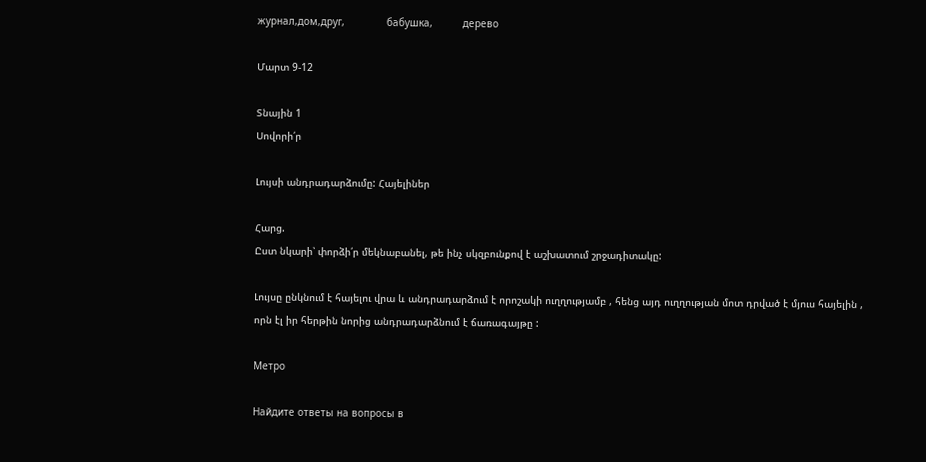журнал,дом,друг,              бабушка,          дерево

Մարտ 9-12

Տնային 1
Սովորի՛ր

Լույսի անդրադարձումը: Հայելիներ

Հարց.
Ըստ նկարի՝ փորձի՛ր մեկնաբանել, թե ինչ սկզբունքով է աշխատում շրջադիտակը:

Լույսը ընկնում է հայելու վրա և անդրադարձում է որոշակի ուղղությամբ , հենց այդ ուղղության մոտ դրված է մյուս հայելին , որն էլ իր հերթին նորից անդրադարձնում է ճառագայթը :

Метро

Найдите ответы на вопросы в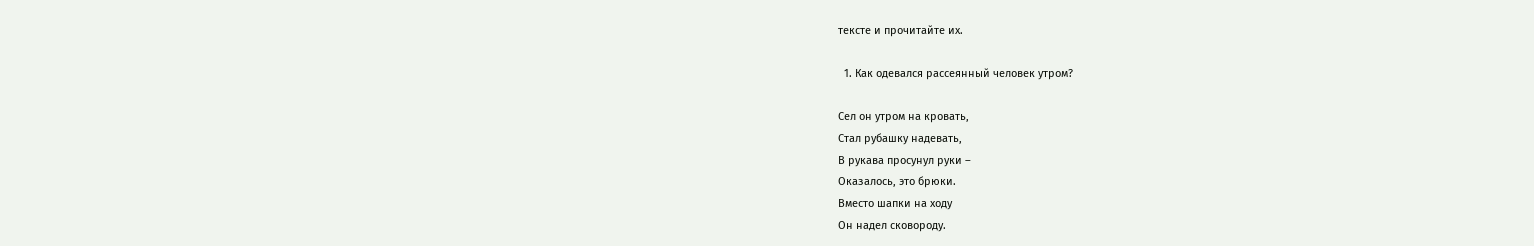тексте и прочитайте их.

  1. Как одевался рассеянный человек утром?

Сел он утром на кровать,
Стал рубашку надевать,
В рукава просунул руки –
Оказалось, это брюки.
Вместо шапки на ходу
Он надел сковороду.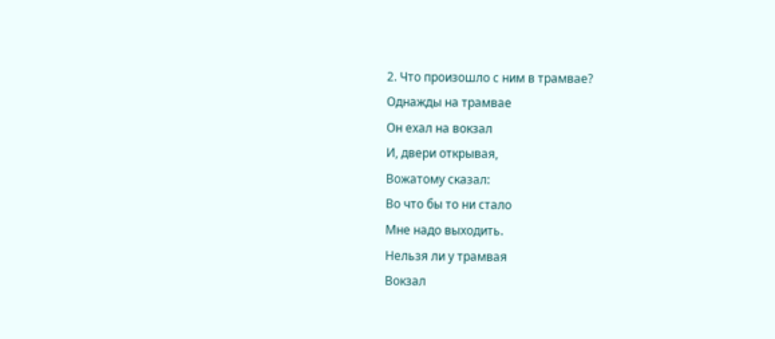2. Что произошло с ним в трамвае?
Однажды на трамвае
Он ехал на вокзал
И, двери открывая,
Вожатому сказал:
Во что бы то ни стало
Мне надо выходить.
Нельзя ли у трамвая
Вокзал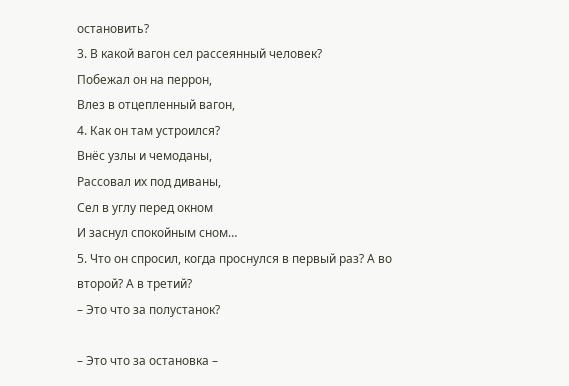остановить?
3. В какой вагон сел рассеянный человек?
Побежал он на перрон,
Влез в отцепленный вагон,
4. Как он там устроился?
Внёс узлы и чемоданы,
Рассовал их под диваны,
Сел в углу перед окном
И заснул спокойным сном…
5. Что он спросил, когда проснулся в первый раз? А во
второй? А в третий?
– Это что за полустанок?

– Это что за остановка –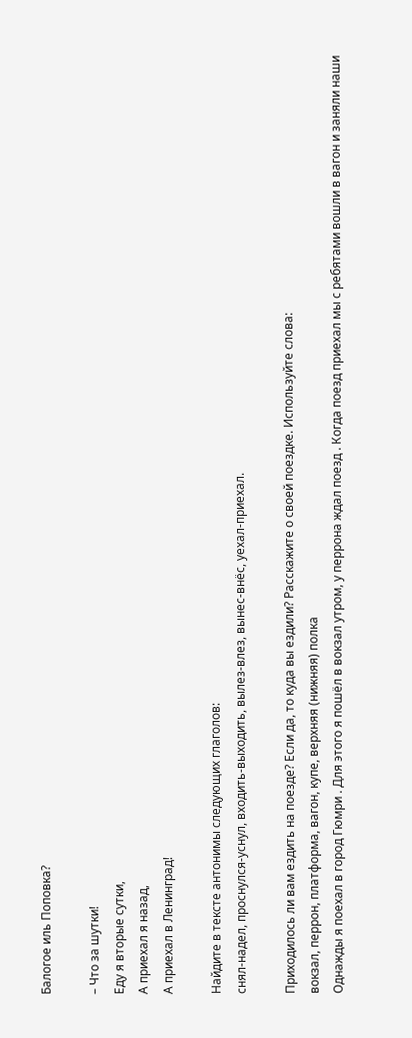Балогое иль Поповка?

– Что за шутки!
Еду я вторые сутки,
А приехал я назад,
А приехал в Ленинград!

Найдите в тексте антонимы следующих глаголов:
снял-надел, проснулся-уснул, входить-выходить, вылез-влез, вынес-внёс, уехал-приехал.

Приходилось ли вам ездить на поезде? Если да, то куда вы ездили? Расскажите о своей поездке. Используйте слова:
вокзал, перрон, платформа, вагон, купе, верхняя (нижняя) полка
Однажды я поехал в город Гюмри . Для этого я пошёл в вокзал утром, у перрона ждал поезд . Когда поезд приехал мы с ребятами вошли в вагон и заняли наши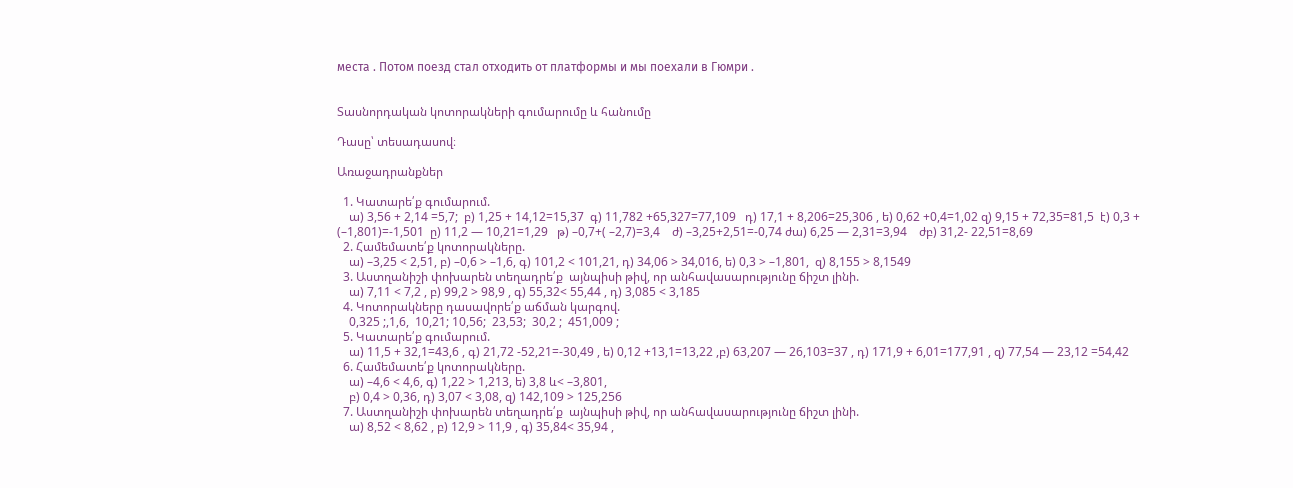места . Потом поезд стал отходить от платформы и мы поехали в Гюмри .


Տասնորդական կոտորակների գումարումը և հանումը

Դասը՝ տեսադասով։

Առաջադրանքներ

  1. Կատարե՛ք գումարում.
    ա) 3,56 + 2,14 =5,7;  բ) 1,25 + 14,12=15,37  գ) 11,782 +65,327=77,109   դ) 17,1 + 8,206=25,306 , ե) 0,62 +0,4=1,02 զ) 9,15 + 72,35=81,5  է) 0,3 + (–1,801)=-1,501  ը) 11,2 — 10,21=1,29   թ) –0,7+( –2,7)=3,4    ժ) –3,25+2,51=-0,74 ժա) 6,25 — 2,31=3,94    ժբ) 31,2- 22,51=8,69
  2. Համեմատե՛ք կոտորակները.
    ա) –3,25 < 2,51, բ) –0,6 > –1,6, գ) 101,2 < 101,21, դ) 34,06 > 34,016, ե) 0,3 > –1,801,  զ) 8,155 > 8,1549
  3. Աստղանիշի փոխարեն տեղադրե՛ք  այնպիսի թիվ, որ անհավասարությունը ճիշտ լինի.
    ա) 7,11 < 7,2 , բ) 99,2 > 98,9 , գ) 55,32< 55,44 , դ) 3,085 < 3,185
  4. Կոտորակները դասավորե՛ք աճման կարգով.
    0,325 ;,1,6,  10,21; 10,56;  23,53;  30,2 ;  451,009 ;
  5. Կատարե՛ք գումարում.
    ա) 11,5 + 32,1=43,6 , գ) 21,72 -52,21=-30,49 , ե) 0,12 +13,1=13,22 ,բ) 63,207 — 26,103=37 , դ) 171,9 + 6,01=177,91 , զ) 77,54 — 23,12 =54,42
  6. Համեմատե՛ք կոտորակները.
    ա) –4,6 < 4,6, գ) 1,22 > 1,213, ե) 3,8 և< –3,801,
    բ) 0,4 > 0,36, դ) 3,07 < 3,08, զ) 142,109 > 125,256
  7. Աստղանիշի փոխարեն տեղադրե՛ք  այնպիսի թիվ, որ անհավասարությունը ճիշտ լինի.
    ա) 8,52 < 8,62 , բ) 12,9 > 11,9 , գ) 35,84< 35,94 ,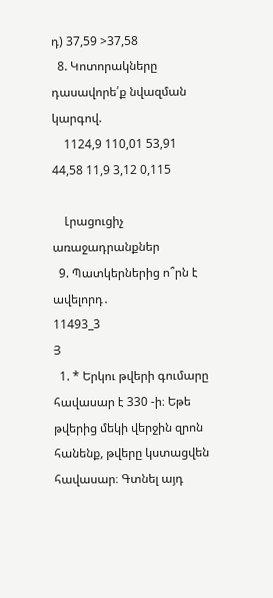դ) 37,59 >37,58
  8. Կոտորակները դասավորե՛ք նվազման կարգով.
    1124,9 110,01 53,91 44,58 11,9 3,12 0,115

    Լրացուցիչ առաջադրանքներ
  9. Պատկերներից ո՞րն է ավելորդ․
11493_3
Յ
  1. * Երկու թվերի գումարը հավասար է 330 -ի։ Եթե թվերից մեկի վերջին զրոն հանենք, թվերը կստացվեն հավասար։ Գտնել այդ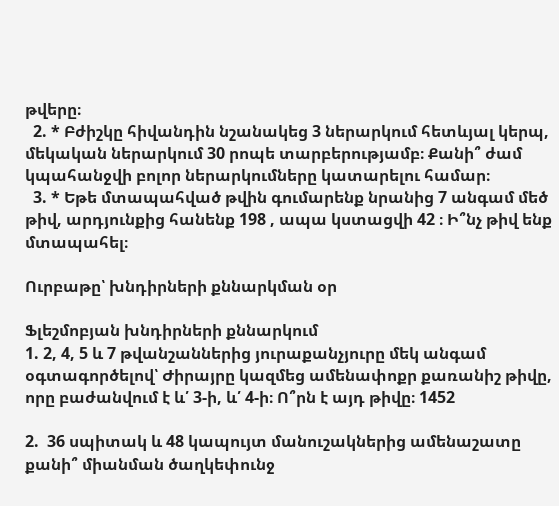թվերը։
  2. * Բժիշկը հիվանդին նշանակեց 3 ներարկում հետևյալ կերպ, մեկական ներարկում 30 րոպե տարբերությամբ։ Քանի՞ ժամ կպահանջվի բոլոր ներարկումները կատարելու համար։
  3. * Եթե մտապահված թվին գումարենք նրանից 7 անգամ մեծ թիվ, արդյունքից հանենք 198 , ապա կստացվի 42 ։ Ի՞նչ թիվ ենք մտապահել։

Ուրբաթը՝ խնդիրների քննարկման օր

Ֆլեշմոբյան խնդիրների քննարկում
1. 2, 4, 5 և 7 թվանշաններից յուրաքանչյուրը մեկ անգամ օգտագործելով՝ Ժիրայրը կազմեց ամենափոքր քառանիշ թիվը, որը բաժանվում է և՛ 3-ի, և՛ 4-ի։ Ո՞րն է այդ թիվը։ 1452

2.  36 սպիտակ և 48 կապույտ մանուշակներից ամենաշատը քանի՞ միանման ծաղկեփունջ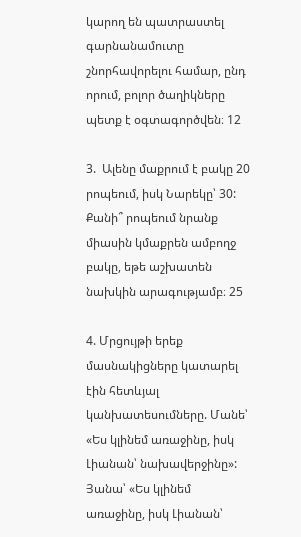կարող են պատրաստել գարնանամուտը շնորհավորելու համար, ընդ որում, բոլոր ծաղիկները պետք է օգտագործվեն։ 12

3.  Ալենը մաքրում է բակը 20 րոպեում, իսկ Նարեկը՝ 30: Քանի՞ րոպեում նրանք միասին կմաքրեն ամբողջ բակը, եթե աշխատեն նախկին արագությամբ։ 25

4. Մրցույթի երեք մասնակիցները կատարել էին հետևյալ կանխատեսումները. Մանե՝ «Ես կլինեմ առաջինը, իսկ Լիանան՝ նախավերջինը»: Յանա՝ «Ես կլինեմ առաջինը, իսկ Լիանան՝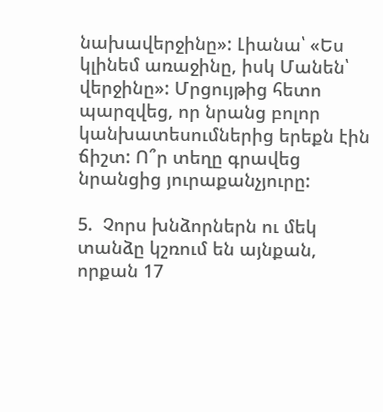նախավերջինը»: Լիանա՝ «Ես կլինեմ առաջինը, իսկ Մանեն՝ վերջինը»: Մրցույթից հետո պարզվեց, որ նրանց բոլոր կանխատեսումներից երեքն էին ճիշտ: Ո՞ր տեղը գրավեց նրանցից յուրաքանչյուրը:

5.  Չորս խնձորներն ու մեկ տանձը կշռում են այնքան, որքան 17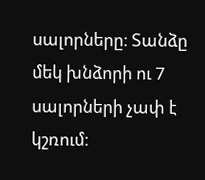սալորները։ Տանձը մեկ խնձորի ու 7 սալորների չափ է կշռում։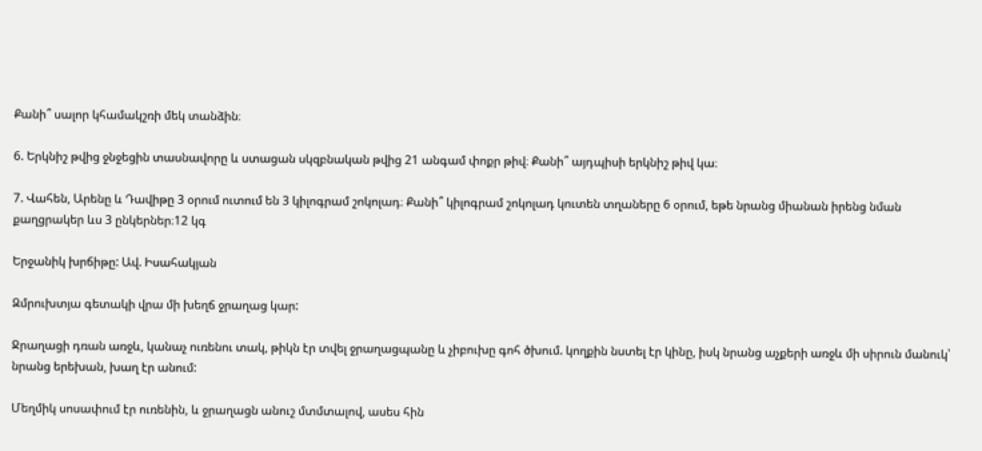Քանի՞ սալոր կհամակշռի մեկ տանձին։

6. Երկնիշ թվից ջնջեցին տասնավորը և ստացան սկզբնական թվից 21 անգամ փոքր թիվ։ Քանի՞ այդպիսի երկնիշ թիվ կա։

7. Վահեն, Արենը և Դավիթը 3 օրում ուտում են 3 կիլոգրամ շոկոլադ։ Քանի՞ կիլոգրամ շոկոլադ կուտեն տղաները 6 օրում, եթե նրանց միանան իրենց նման քաղցրակեր ևս 3 ընկերներ։12 կգ

Երջանիկ խրճիթը: Ավ. Իսահակյան

Զմրուխտյա գետակի վրա մի խեղճ ջրաղաց կար:

Ջրաղացի դռան առջև, կանաչ ուռենու տակ, թիկն էր տվել ջրաղացպանը և չիբուխը գոհ ծխում. կողքին նստել էր կինը, իսկ նրանց աչքերի առջև մի սիրուն մանուկ՝ նրանց երեխան, խաղ էր անում:

Մեղմիկ սոսափում էր ուռենին, և ջրաղացն անուշ մտմտալով, ասես հին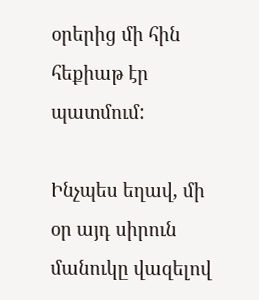օրերից մի հին հեքիաթ էր պատմում:

Ինչպես եղավ, մի օր այդ սիրուն մանուկը վազելով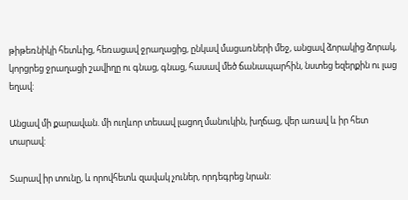թիթեռնիկի հետևից, հեռացավ ջրաղացից, ընկավ մացառների մեջ, անցավ ձորակից ձորակ, կորցրեց ջրաղացի շավիղը ու գնաց, գնաց, հասավ մեծ ճանապարհին, նստեց եզերքին ու լաց եղավ:

Անցավ մի քարավան. մի ուղևոր տեսավ լացող մանուկին, խղճաց, վեր առավ և իր հետ տարավ:

Տարավ իր տունը, և որովհետև զավակ չուներ, որդեգրեց նրան: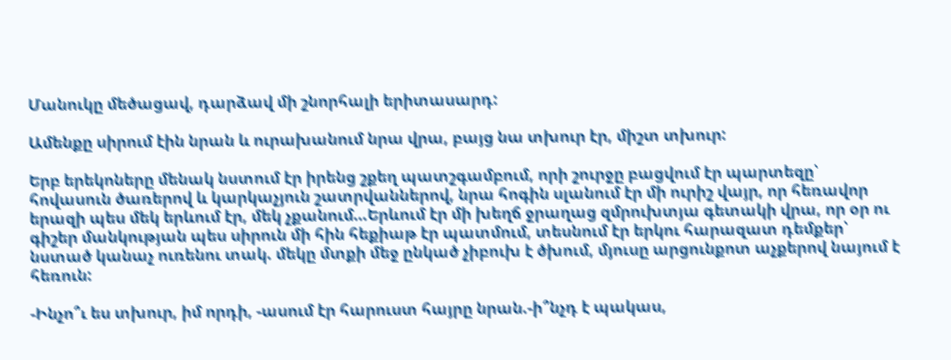Մանուկը մեծացավ, դարձավ մի շնորհալի երիտասարդ:

Ամենքը սիրում էին նրան և ուրախանում նրա վրա, բայց նա տխուր էր, միշտ տխուր:

Երբ երեկոները մենակ նստում էր իրենց շքեղ պատշգամբում, որի շուրջը բացվում էր պարտեզը՝ հովասուն ծառերով և կարկաչյուն շատրվաններով, նրա հոգին սլանում էր մի ուրիշ վայր, որ հեռավոր երազի պես մեկ երևում էր, մեկ չքանում…Երևում էր մի խեղճ ջրաղաց զմրուխտյա գետակի վրա, որ օր ու գիշեր մանկության պես սիրուն մի հին հեքիաթ էր պատմում, տեսնում էր երկու հարազատ դեմքեր՝ նստած կանաչ ուռենու տակ. մեկը մտքի մեջ ընկած չիբուխ է ծխում, մյուսը արցունքոտ աչքերով նայում է հեռուն:

-Ինչո՞ւ ես տխուր, իմ որդի, -ասում էր հարուստ հայրը նրան.-ի՞նչդ է պակաս,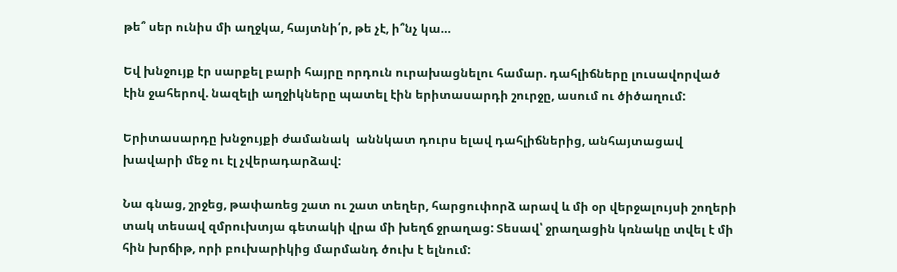թե՞ սեր ունիս մի աղջկա, հայտնի՛ր, թե չէ, ի՞նչ կա…

Եվ խնջույք էր սարքել բարի հայրը որդուն ուրախացնելու համար. դահլիճները լուսավորված էին ջահերով. նազելի աղջիկները պատել էին երիտասարդի շուրջը, ասում ու ծիծաղում:

Երիտասարդը խնջույքի ժամանակ  աննկատ դուրս ելավ դահլիճներից, անհայտացավ խավարի մեջ ու էլ չվերադարձավ:

Նա գնաց, շրջեց, թափառեց շատ ու շատ տեղեր, հարցուփորձ արավ և մի օր վերջալույսի շողերի տակ տեսավ զմրուխտյա գետակի վրա մի խեղճ ջրաղաց: Տեսավ՝ ջրաղացին կռնակը տվել է մի հին խրճիթ, որի բուխարիկից մարմանդ ծուխ է ելնում: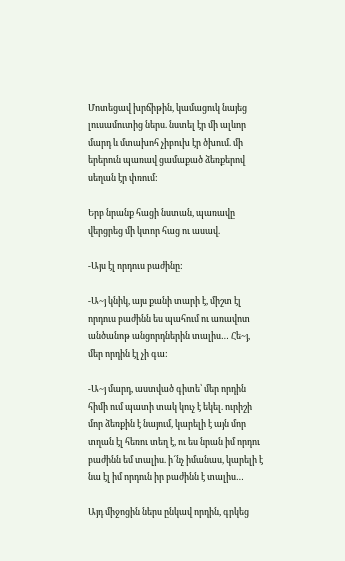Մոտեցավ խրճիթին, կամացուկ նայեց լուսամուտից ներս. նստել էր մի ալևոր մարդ և մտախոհ չիբուխ էր ծխում. մի երերուն պառավ ցամաքած ձեռքերով սեղան էր փռում:

Երբ նրանք հացի նստան, պառավը վերցրեց մի կտոր հաց ու ասավ.

-Այս էլ որդուս բաժինը:

-Ա~յ կնիկ, այս քանի տարի է, միշտ էլ որդուս բաժինն ես պահում ու առավոտ անծանոթ անցորդներին տալիս… Հե~յ, մեր որդին էլ չի գա:

-Ա~յ մարդ, աստված գիտե՝ մեր որդին հիմի ում պատի տակ կուչ է եկել. ուրիշի մոր ձեռքին է նայում, կարելի է այն մոր տղան էլ հեռու տեղ է, ու ես նրան իմ որդու բաժինն եմ տալիս. ի՜նչ իմանաս, կարելի է նա էլ իմ որդուն իր բաժինն է տալիս…

Այդ միջոցին ներս ընկավ որդին, գրկեց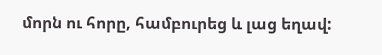մորն ու հորը, համբուրեց և լաց եղավ: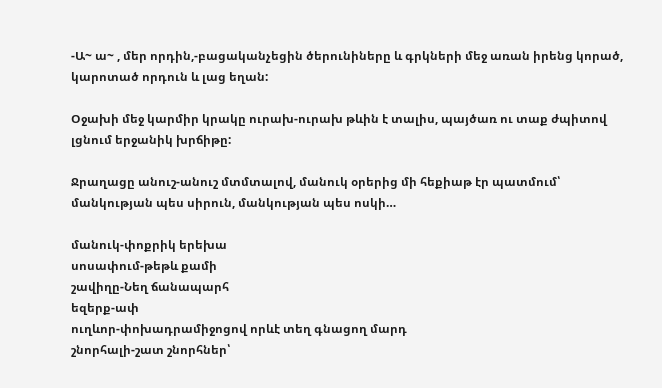-Ա~ ա~ , մեր որդին,-բացականչեցին ծերունիները և գրկների մեջ առան իրենց կորած, կարոտած որդուն և լաց եղան:

Օջախի մեջ կարմիր կրակը ուրախ-ուրախ թևին է տալիս, պայծառ ու տաք ժպիտով լցնում երջանիկ խրճիթը:

Ջրաղացը անուշ-անուշ մտմտալով, մանուկ օրերից մի հեքիաթ էր պատմում՝ մանկության պես սիրուն, մանկության պես ոսկի…

մանուկ-փոքրիկ երեխա
սոսափում-թեթև քամի
շավիղը-Նեղ ճանապարհ
եզերք-ափ
ուղևոր-փոխադրամիջոցով որևէ տեղ գնացող մարդ
շնորհալի-շատ շնորհներ՝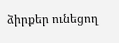ձիրքեր ունեցող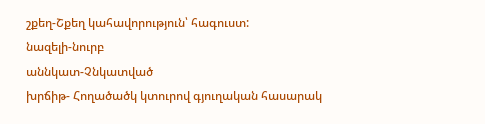շքեղ-Շքեղ կահավորություն՝ հագուստ:
նազելի-նուրբ
աննկատ-Չնկատված
խրճիթ- Հողածածկ կտուրով գյուղական հասարակ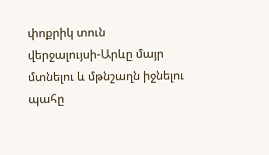փոքրիկ տուն
վերջալույսի-Արևը մայր մտնելու և մթնշաղն իջնելու պահը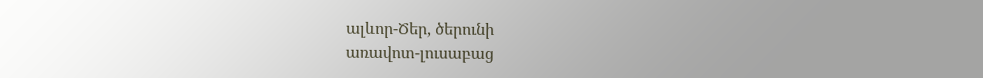ալևոր-Ծեր, ծերունի
առավոտ-լուսաբաց